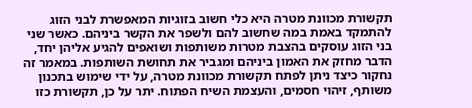תקשורת מכוונת מטרה היא כלי חשוב בזוגיות המאפשרת לבני הזוג להתמקד באמת במה שחשוב להם ולשפר את הקשר ביניהם. כאשר שני בני הזוג עוסקים בהצבת מטרות משותפות ושואפים להגיע אליהן יחד, הדבר מחזק את האמון ביניהם ומגביר את תחושת השותפות. במאמר זה נחקור כיצד ניתן לפתח תקשורת מכוונת מטרה, על ידי שימוש בתכנון משותף, זיהוי חסמים, והעצמת השיח הפתוח. יתר על כן, תקשורת כזו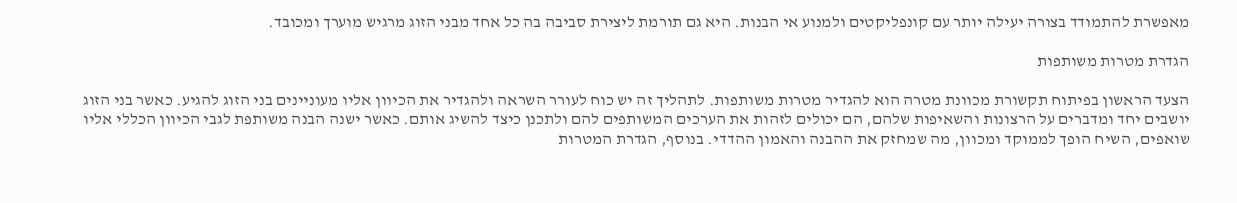מאפשרת להתמודד בצורה יעילה יותר עם קונפליקטים ולמנוע אי הבנות. היא גם תורמת ליצירת סביבה בה כל אחד מבני הזוג מרגיש מוערך ומכובד.

הגדרת מטרות משותפות

הצעד הראשון בפיתוח תקשורת מכוונת מטרה הוא להגדיר מטרות משותפות. לתהליך זה יש כוח לעורר השראה ולהגדיר את הכיוון אליו מעוניינים בני הזוג להגיע. כאשר בני הזוג יושבים יחד ומדברים על הרצונות והשאיפות שלהם, הם יכולים לזהות את הערכים המשותפים להם ולתכנן כיצד להשיג אותם. כאשר ישנה הבנה משותפת לגבי הכיוון הכללי אליו שואפים, השיח הופך לממוקד ומכוון, מה שמחזק את ההבנה והאמון ההדדי. בנוסף, הגדרת המטרות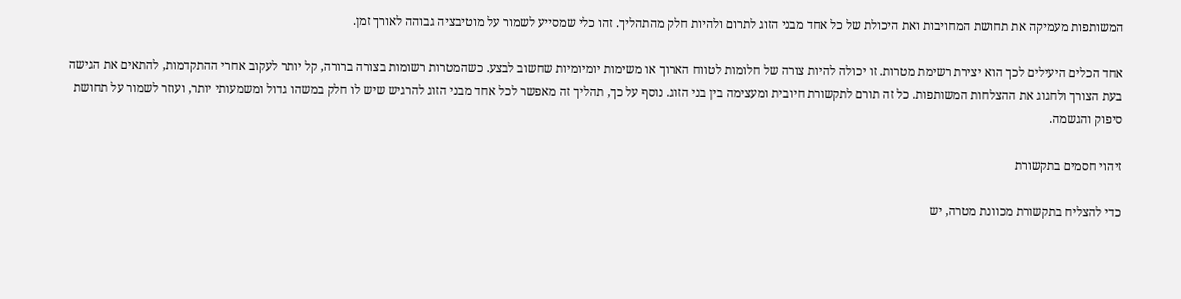המשותפות מעמיקה את תחושת המחויבות ואת היכולת של כל אחד מבני הזוג לתרום ולהיות חלק מהתהליך. זהו כלי שמסייע לשמור על מוטיבציה גבוהה לאורך זמן.

אחד הכלים היעילים לכך הוא יצירת רשימת מטרות. זו יכולה להיות צורה של חלומות לטווח הארוך או משימות יומיומיות שחשוב לבצע. כשהמטרות רשומות בצורה ברורה, קל יותר לעקוב אחרי ההתקדמות, להתאים את הגישה בעת הצורך ולחגוג את ההצלחות המשותפות. כל זה תורם לתקשורת חיובית ומעצימה בין בני הזוג. נוסף על כך, תהליך זה מאפשר לכל אחד מבני הזוג להרגיש שיש לו חלק במשהו גדול ומשמעותי יותר, ועוזר לשמור על תחושת סיפוק והגשמה.

זיהוי חסמים בתקשורת

כדי להצליח בתקשורת מכוונת מטרה, יש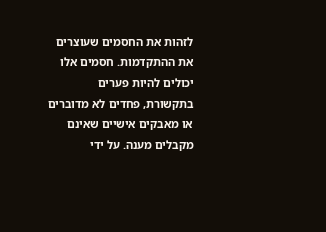לזהות את החסמים שעוצרים את ההתקדמות. חסמים אלו יכולים להיות פערים בתקשורת, פחדים לא מדוברים או מאבקים אישיים שאינם מקבלים מענה. על ידי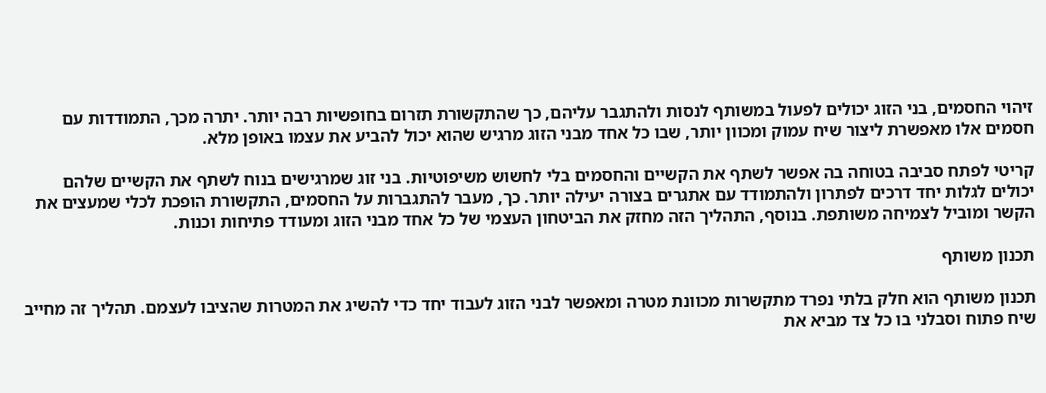זיהוי החסמים, בני הזוג יכולים לפעול במשותף לנסות ולהתגבר עליהם, כך שהתקשורת תזרום בחופשיות רבה יותר. יתרה מכך, התמודדות עם חסמים אלו מאפשרת ליצור שיח עמוק ומכוון יותר, שבו כל אחד מבני הזוג מרגיש שהוא יכול להביע את עצמו באופן מלא.

קריטי לפתח סביבה בטוחה בה אפשר לשתף את הקשיים והחסמים בלי לחשוש משיפוטיות. בני זוג שמרגישים בנוח לשתף את הקשיים שלהם יכולים לגלות יחד דרכים לפתרון ולהתמודד עם אתגרים בצורה יעילה יותר. כך, מעבר להתגברות על החסמים, התקשורת הופכת לכלי שמעצים את הקשר ומוביל לצמיחה משותפת. בנוסף, התהליך הזה מחזק את הביטחון העצמי של כל אחד מבני הזוג ומעודד פתיחות וכנות.

תכנון משותף

תכנון משותף הוא חלק בלתי נפרד מתקשרות מכוונת מטרה ומאפשר לבני הזוג לעבוד יחד כדי להשיג את המטרות שהציבו לעצמם. תהליך זה מחייב שיח פתוח וסבלני בו כל צד מביא את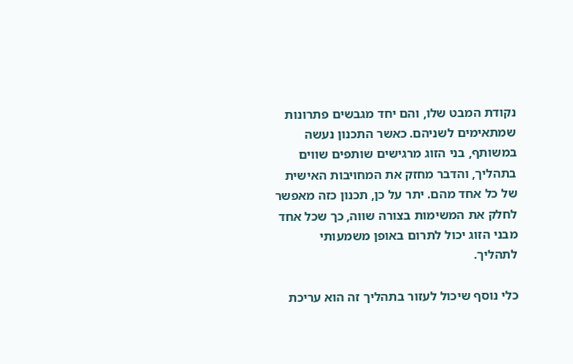נקודת המבט שלו, והם יחד מגבשים פתרונות שמתאימים לשניהם. כאשר התכנון נעשה במשותף, בני הזוג מרגישים שותפים שווים בתהליך, והדבר מחזק את המחויבות האישית של כל אחד מהם. יתר על כן, תכנון כזה מאפשר לחלק את המשימות בצורה שווה, כך שכל אחד מבני הזוג יכול לתרום באופן משמעותי לתהליך.

כלי נוסף שיכול לעזור בתהליך זה הוא עריכת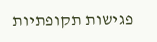פגישות תקופתיות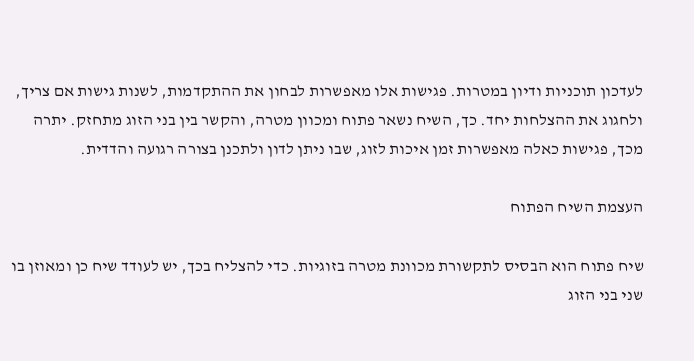לעדכון תוכניות ודיון במטרות. פגישות אלו מאפשרות לבחון את ההתקדמות, לשנות גישות אם צריך, ולחגוג את ההצלחות יחד. כך, השיח נשאר פתוח ומכוון מטרה, והקשר בין בני הזוג מתחזק. יתרה מכך, פגישות כאלה מאפשרות זמן איכות לזוג, שבו ניתן לדון ולתכנן בצורה רגועה והדדית.

העצמת השיח הפתוח

שיח פתוח הוא הבסיס לתקשורת מכוונת מטרה בזוגיות. כדי להצליח בכך, יש לעודד שיח כן ומאוזן בו שני בני הזוג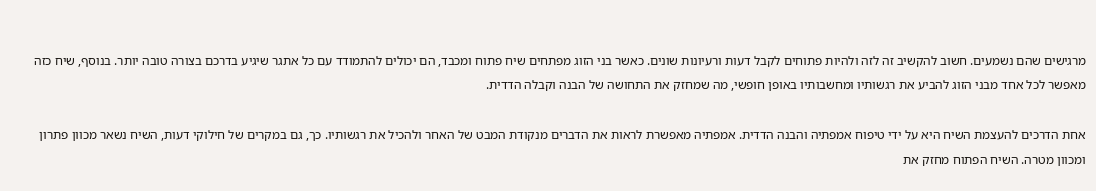מרגישים שהם נשמעים. חשוב להקשיב זה לזה ולהיות פתוחים לקבל דעות ורעיונות שונים. כאשר בני הזוג מפתחים שיח פתוח ומכבד, הם יכולים להתמודד עם כל אתגר שיגיע בדרכם בצורה טובה יותר. בנוסף, שיח כזה מאפשר לכל אחד מבני הזוג להביע את רגשותיו ומחשבותיו באופן חופשי, מה שמחזק את התחושה של הבנה וקבלה הדדית.

אחת הדרכים להעצמת השיח היא על ידי טיפוח אמפתיה והבנה הדדית. אמפתיה מאפשרת לראות את הדברים מנקודת המבט של האחר ולהכיל את רגשותיו. כך, גם במקרים של חילוקי דעות, השיח נשאר מכוון פתרון ומכוון מטרה. השיח הפתוח מחזק את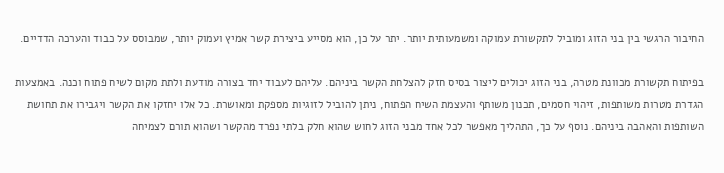החיבור הרגשי בין בני הזוג ומוביל לתקשורת עמוקה ומשמעותית יותר. יתר על כן, הוא מסייע ביצירת קשר אמיץ ועמוק יותר, שמבוסס על כבוד והערכה הדדיים.

בפיתוח תקשורת מכוונת מטרה, בני הזוג יכולים ליצור בסיס חזק להצלחת הקשר ביניהם. עליהם לעבוד יחד בצורה מודעת ולתת מקום לשיח פתוח וכנה. באמצעות הגדרת מטרות משותפות, זיהוי חסמים, תכנון משותף והעצמת השיח הפתוח, ניתן להוביל לזוגיות מספקת ומאושרת. כל אלו יחזקו את הקשר ויגבירו את תחושת השותפות והאהבה ביניהם. נוסף על כך, התהליך מאפשר לכל אחד מבני הזוג לחוש שהוא חלק בלתי נפרד מהקשר ושהוא תורם לצמיחה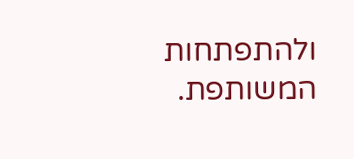ולהתפתחות המשותפת.